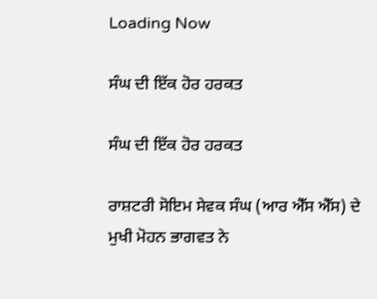Loading Now

ਸੰਘ ਦੀ ਇੱਕ ਹੋਰ ਹਰਕਤ

ਸੰਘ ਦੀ ਇੱਕ ਹੋਰ ਹਰਕਤ

ਰਾਸ਼ਟਰੀ ਸੋਇਮ ਸੇਵਕ ਸੰਘ (ਆਰ ਐੱਸ ਐੱਸ) ਦੇ ਮੁਖੀ ਮੋਹਨ ਭਾਗਵਤ ਨੇ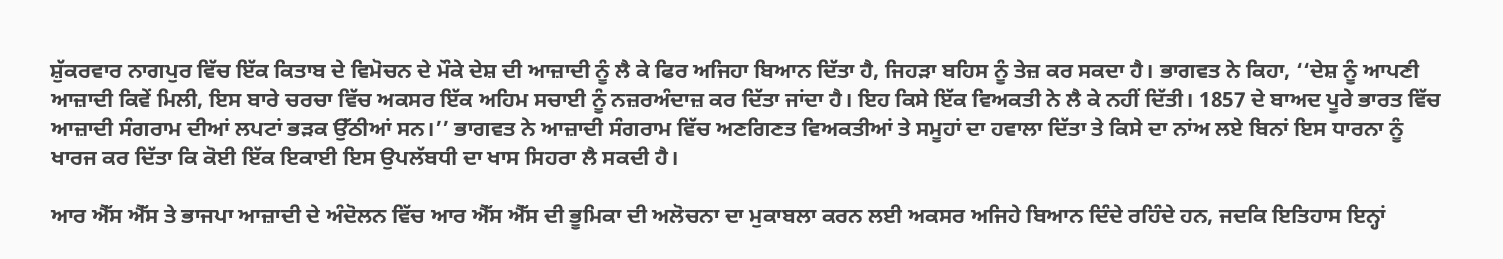ਸ਼ੁੱਕਰਵਾਰ ਨਾਗਪੁਰ ਵਿੱਚ ਇੱਕ ਕਿਤਾਬ ਦੇ ਵਿਮੋਚਨ ਦੇ ਮੌਕੇ ਦੇਸ਼ ਦੀ ਆਜ਼ਾਦੀ ਨੂੰ ਲੈ ਕੇ ਫਿਰ ਅਜਿਹਾ ਬਿਆਨ ਦਿੱਤਾ ਹੈ, ਜਿਹੜਾ ਬਹਿਸ ਨੂੰ ਤੇਜ਼ ਕਰ ਸਕਦਾ ਹੈ। ਭਾਗਵਤ ਨੇ ਕਿਹਾ, ‘‘ਦੇਸ਼ ਨੂੰ ਆਪਣੀ ਆਜ਼ਾਦੀ ਕਿਵੇਂ ਮਿਲੀ, ਇਸ ਬਾਰੇ ਚਰਚਾ ਵਿੱਚ ਅਕਸਰ ਇੱਕ ਅਹਿਮ ਸਚਾਈ ਨੂੰ ਨਜ਼ਰਅੰਦਾਜ਼ ਕਰ ਦਿੱਤਾ ਜਾਂਦਾ ਹੈ। ਇਹ ਕਿਸੇ ਇੱਕ ਵਿਅਕਤੀ ਨੇ ਲੈ ਕੇ ਨਹੀਂ ਦਿੱਤੀ। 1857 ਦੇ ਬਾਅਦ ਪੂਰੇ ਭਾਰਤ ਵਿੱਚ ਆਜ਼ਾਦੀ ਸੰਗਰਾਮ ਦੀਆਂ ਲਪਟਾਂ ਭੜਕ ਉੱਠੀਆਂ ਸਨ।’’ ਭਾਗਵਤ ਨੇ ਆਜ਼ਾਦੀ ਸੰਗਰਾਮ ਵਿੱਚ ਅਣਗਿਣਤ ਵਿਅਕਤੀਆਂ ਤੇ ਸਮੂਹਾਂ ਦਾ ਹਵਾਲਾ ਦਿੱਤਾ ਤੇ ਕਿਸੇ ਦਾ ਨਾਂਅ ਲਏ ਬਿਨਾਂ ਇਸ ਧਾਰਨਾ ਨੂੰ ਖਾਰਜ ਕਰ ਦਿੱਤਾ ਕਿ ਕੋਈ ਇੱਕ ਇਕਾਈ ਇਸ ਉਪਲੱਬਧੀ ਦਾ ਖਾਸ ਸਿਹਰਾ ਲੈ ਸਕਦੀ ਹੈ।

ਆਰ ਐੱਸ ਐੱਸ ਤੇ ਭਾਜਪਾ ਆਜ਼ਾਦੀ ਦੇ ਅੰਦੋਲਨ ਵਿੱਚ ਆਰ ਐੱਸ ਐੱਸ ਦੀ ਭੂਮਿਕਾ ਦੀ ਅਲੋਚਨਾ ਦਾ ਮੁਕਾਬਲਾ ਕਰਨ ਲਈ ਅਕਸਰ ਅਜਿਹੇ ਬਿਆਨ ਦਿੰਦੇ ਰਹਿੰਦੇ ਹਨ, ਜਦਕਿ ਇਤਿਹਾਸ ਇਨ੍ਹਾਂ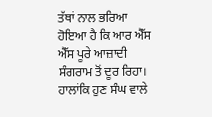ਤੱਥਾਂ ਨਾਲ ਭਰਿਆ ਹੋਇਆ ਹੈ ਕਿ ਆਰ ਐੱਸ ਐੱਸ ਪੂਰੇ ਆਜ਼ਾਦੀ ਸੰਗਰਾਮ ਤੋਂ ਦੂਰ ਰਿਹਾ। ਹਾਲਾਂਕਿ ਹੁਣ ਸੰਘ ਵਾਲੇ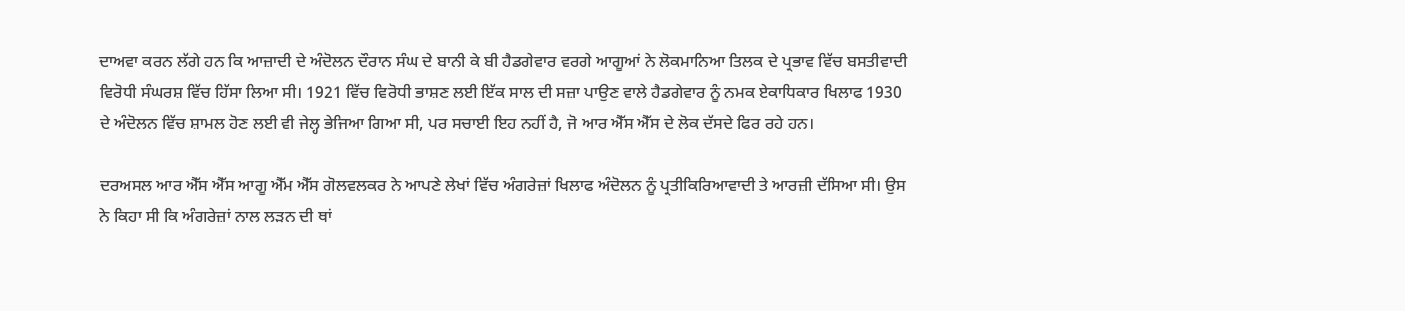ਦਾਅਵਾ ਕਰਨ ਲੱਗੇ ਹਨ ਕਿ ਆਜ਼ਾਦੀ ਦੇ ਅੰਦੋਲਨ ਦੌਰਾਨ ਸੰਘ ਦੇ ਬਾਨੀ ਕੇ ਬੀ ਹੈਡਗੇਵਾਰ ਵਰਗੇ ਆਗੂਆਂ ਨੇ ਲੋਕਮਾਨਿਆ ਤਿਲਕ ਦੇ ਪ੍ਰਭਾਵ ਵਿੱਚ ਬਸਤੀਵਾਦੀ ਵਿਰੋਧੀ ਸੰਘਰਸ਼ ਵਿੱਚ ਹਿੱਸਾ ਲਿਆ ਸੀ। 1921 ਵਿੱਚ ਵਿਰੋਧੀ ਭਾਸ਼ਣ ਲਈ ਇੱਕ ਸਾਲ ਦੀ ਸਜ਼ਾ ਪਾਉਣ ਵਾਲੇ ਹੈਡਗੇਵਾਰ ਨੂੰ ਨਮਕ ਏਕਾਧਿਕਾਰ ਖਿਲਾਫ 1930 ਦੇ ਅੰਦੋਲਨ ਵਿੱਚ ਸ਼ਾਮਲ ਹੋਣ ਲਈ ਵੀ ਜੇਲ੍ਹ ਭੇਜਿਆ ਗਿਆ ਸੀ, ਪਰ ਸਚਾਈ ਇਹ ਨਹੀਂ ਹੈ, ਜੋ ਆਰ ਐੱਸ ਐੱਸ ਦੇ ਲੋਕ ਦੱਸਦੇ ਫਿਰ ਰਹੇ ਹਨ।

ਦਰਅਸਲ ਆਰ ਐੱਸ ਐੱਸ ਆਗੂ ਐੱਮ ਐੱਸ ਗੋਲਵਲਕਰ ਨੇ ਆਪਣੇ ਲੇਖਾਂ ਵਿੱਚ ਅੰਗਰੇਜ਼ਾਂ ਖਿਲਾਫ ਅੰਦੋਲਨ ਨੂੰ ਪ੍ਰਤੀਕਿਰਿਆਵਾਦੀ ਤੇ ਆਰਜ਼ੀ ਦੱਸਿਆ ਸੀ। ਉਸ ਨੇ ਕਿਹਾ ਸੀ ਕਿ ਅੰਗਰੇਜ਼ਾਂ ਨਾਲ ਲੜਨ ਦੀ ਥਾਂ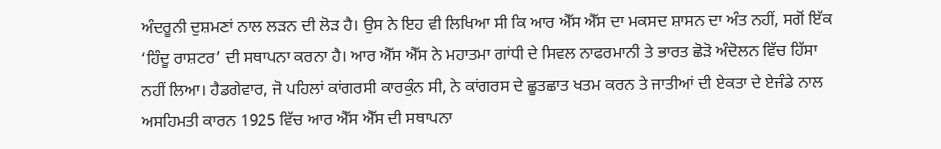ਅੰਦਰੂਨੀ ਦੁਸ਼ਮਣਾਂ ਨਾਲ ਲੜਨ ਦੀ ਲੋੜ ਹੈ। ਉਸ ਨੇ ਇਹ ਵੀ ਲਿਖਿਆ ਸੀ ਕਿ ਆਰ ਐੱਸ ਐੱਸ ਦਾ ਮਕਸਦ ਸ਼ਾਸਨ ਦਾ ਅੰਤ ਨਹੀਂ, ਸਗੋਂ ਇੱਕ ‘ਹਿੰਦੂ ਰਾਸ਼ਟਰ’ ਦੀ ਸਥਾਪਨਾ ਕਰਨਾ ਹੈ। ਆਰ ਐੱਸ ਐੱਸ ਨੇ ਮਹਾਤਮਾ ਗਾਂਧੀ ਦੇ ਸਿਵਲ ਨਾਫਰਮਾਨੀ ਤੇ ਭਾਰਤ ਛੋੜੋ ਅੰਦੋਲਨ ਵਿੱਚ ਹਿੱਸਾ ਨਹੀਂ ਲਿਆ। ਹੈਡਗੇਵਾਰ, ਜੋ ਪਹਿਲਾਂ ਕਾਂਗਰਸੀ ਕਾਰਕੁੰਨ ਸੀ, ਨੇ ਕਾਂਗਰਸ ਦੇ ਛੂਤਛਾਤ ਖਤਮ ਕਰਨ ਤੇ ਜਾਤੀਆਂ ਦੀ ਏਕਤਾ ਦੇ ਏਜੰਡੇ ਨਾਲ ਅਸਹਿਮਤੀ ਕਾਰਨ 1925 ਵਿੱਚ ਆਰ ਐੱਸ ਐੱਸ ਦੀ ਸਥਾਪਨਾ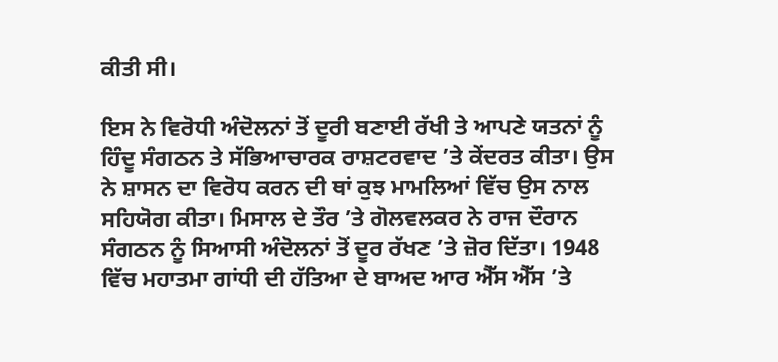ਕੀਤੀ ਸੀ।

ਇਸ ਨੇ ਵਿਰੋਧੀ ਅੰਦੋਲਨਾਂ ਤੋਂ ਦੂਰੀ ਬਣਾਈ ਰੱਖੀ ਤੇ ਆਪਣੇ ਯਤਨਾਂ ਨੂੰ ਹਿੰਦੂ ਸੰਗਠਨ ਤੇ ਸੱਭਿਆਚਾਰਕ ਰਾਸ਼ਟਰਵਾਦ ’ਤੇ ਕੇਂਦਰਤ ਕੀਤਾ। ਉਸ ਨੇ ਸ਼ਾਸਨ ਦਾ ਵਿਰੋਧ ਕਰਨ ਦੀ ਥਾਂ ਕੁਝ ਮਾਮਲਿਆਂ ਵਿੱਚ ਉਸ ਨਾਲ ਸਹਿਯੋਗ ਕੀਤਾ। ਮਿਸਾਲ ਦੇ ਤੌਰ ’ਤੇ ਗੋਲਵਲਕਰ ਨੇ ਰਾਜ ਦੌਰਾਨ ਸੰਗਠਨ ਨੂੰ ਸਿਆਸੀ ਅੰਦੋਲਨਾਂ ਤੋਂ ਦੂਰ ਰੱਖਣ ’ਤੇ ਜ਼ੋਰ ਦਿੱਤਾ। 1948 ਵਿੱਚ ਮਹਾਤਮਾ ਗਾਂਧੀ ਦੀ ਹੱਤਿਆ ਦੇ ਬਾਅਦ ਆਰ ਐੱਸ ਐੱਸ ’ਤੇ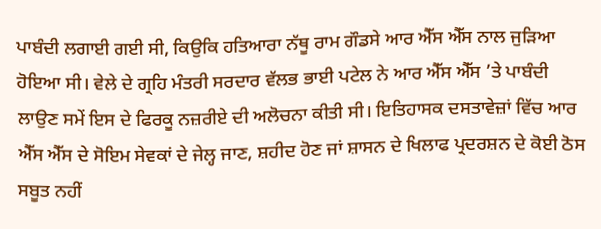ਪਾਬੰਦੀ ਲਗਾਈ ਗਈ ਸੀ, ਕਿਉਕਿ ਹਤਿਆਰਾ ਨੱਥੂ ਰਾਮ ਗੌਡਸੇ ਆਰ ਐੱਸ ਐੱਸ ਨਾਲ ਜੁੜਿਆ ਹੋਇਆ ਸੀ। ਵੇਲੇ ਦੇ ਗ੍ਰਹਿ ਮੰਤਰੀ ਸਰਦਾਰ ਵੱਲਭ ਭਾਈ ਪਟੇਲ ਨੇ ਆਰ ਐੱਸ ਐੱਸ ’ਤੇ ਪਾਬੰਦੀ ਲਾਉਣ ਸਮੇਂ ਇਸ ਦੇ ਫਿਰਕੂ ਨਜ਼ਰੀਏ ਦੀ ਅਲੋਚਨਾ ਕੀਤੀ ਸੀ। ਇਤਿਹਾਸਕ ਦਸਤਾਵੇਜ਼ਾਂ ਵਿੱਚ ਆਰ ਐੱਸ ਐੱਸ ਦੇ ਸੋਇਮ ਸੇਵਕਾਂ ਦੇ ਜੇਲ੍ਹ ਜਾਣ, ਸ਼ਹੀਦ ਹੋਣ ਜਾਂ ਸ਼ਾਸਨ ਦੇ ਖਿਲਾਫ ਪ੍ਰਦਰਸ਼ਨ ਦੇ ਕੋਈ ਠੋਸ ਸਬੂਤ ਨਹੀਂ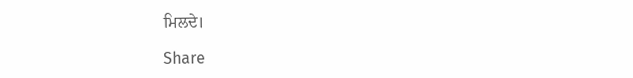ਮਿਲਦੇ।

Share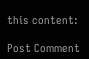this content:

Post Comment